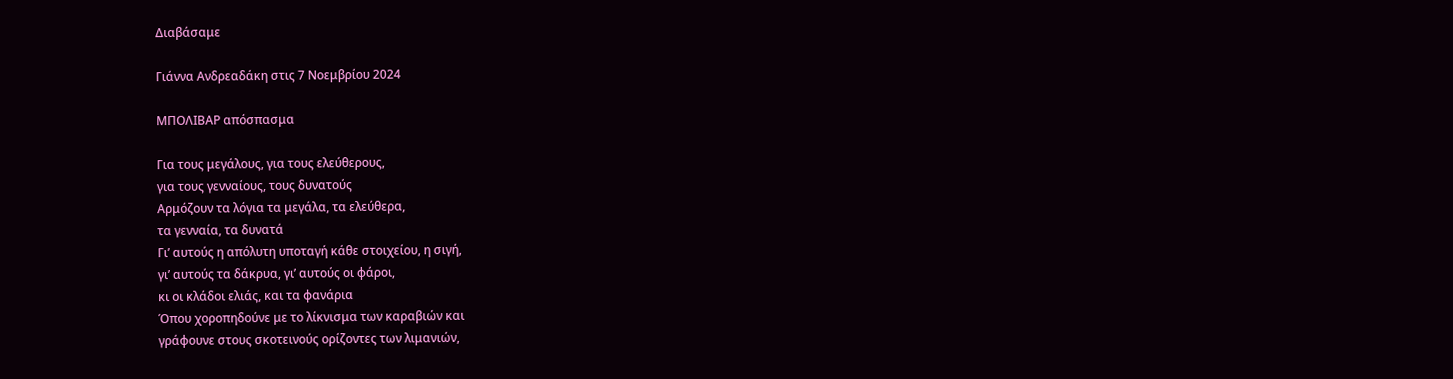Διαβάσαμε

Γιάννα Ανδρεαδάκη στις 7 Νοεμβρίου 2024

ΜΠΟΛΙΒΑΡ απόσπασμα

Για τους μεγάλους, για τους ελεύθερους,
για τους γενναίους, τους δυνατούς
Αρμόζουν τα λόγια τα μεγάλα, τα ελεύθερα,
τα γενναία, τα δυνατά
Γι’ αυτούς η απόλυτη υποταγή κάθε στοιχείου, η σιγή,
γι’ αυτούς τα δάκρυα, γι’ αυτούς οι φάροι,
κι οι κλάδοι ελιάς, και τα φανάρια
Όπου χοροπηδούνε με το λίκνισμα των καραβιών και
γράφουνε στους σκοτεινούς ορίζοντες των λιμανιών,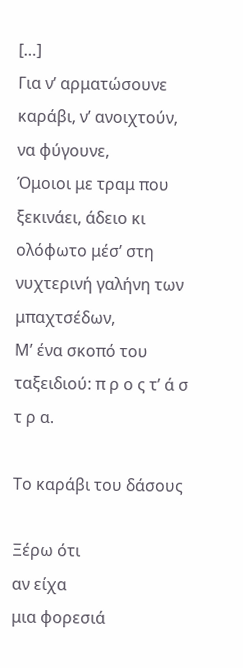[…]
Για ν’ αρματώσουνε καράβι, ν’ ανοιχτούν, να φύγουνε,
Όμοιοι με τραμ που ξεκινάει, άδειο κι ολόφωτο μέσ’ στη
νυχτερινή γαλήνη των μπαχτσέδων,
Μ’ ένα σκοπό του ταξειδιού: π ρ ο ς τ’ ά σ τ ρ α.

Το καράβι του δάσους

Ξέρω ότι
αν είχα
μια φορεσιά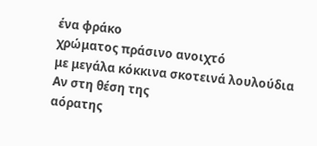ένα φράκο
χρώματος πράσινο ανοιχτό
με μεγάλα κόκκινα σκοτεινά λουλούδια
Αν στη θέση της
αόρατης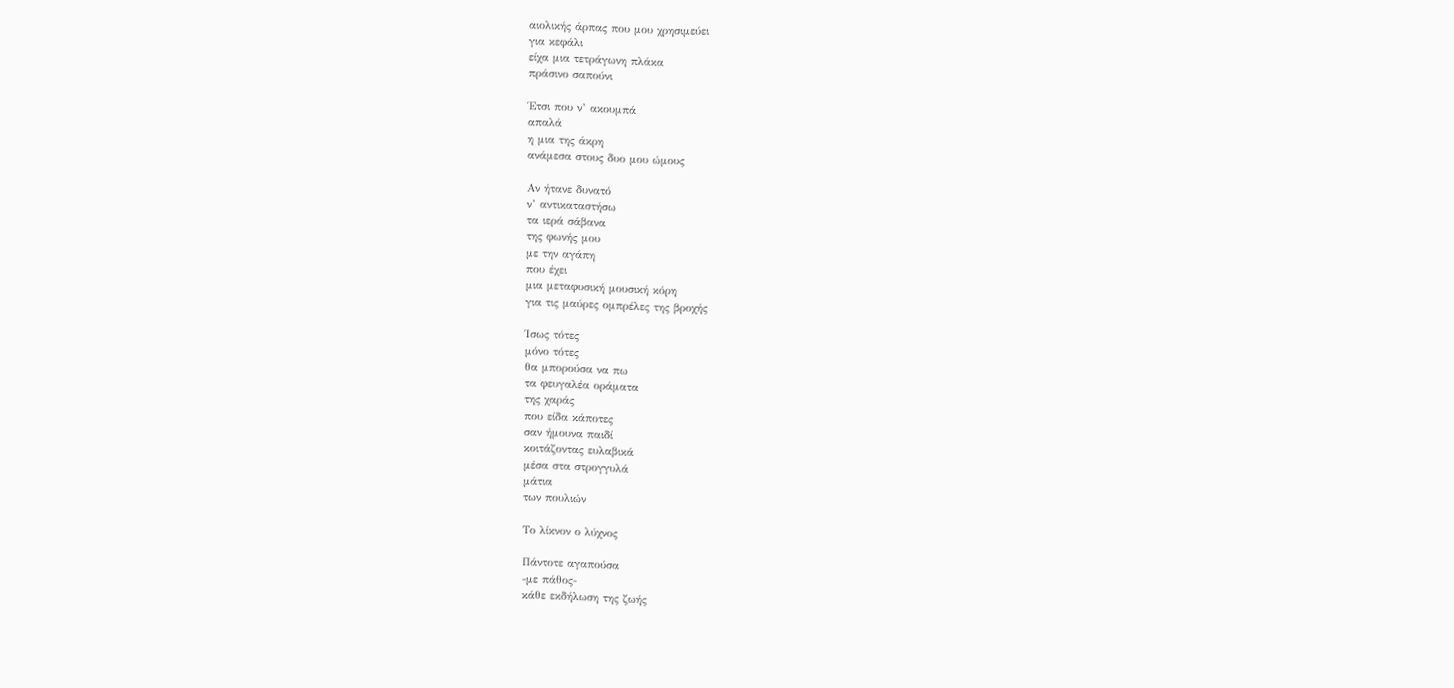αιολικής άρπας που μου χρησιμεύει
για κεφάλι
είχα μια τετράγωνη πλάκα
πράσινο σαπούνι

Έτσι που ν’ ακουμπά
απαλά
η μια της άκρη
ανάμεσα στους δυο μου ώμους

Αν ήτανε δυνατό
ν’ αντικαταστήσω
τα ιερά σάβανα
της φωνής μου
με την αγάπη
που έχει
μια μεταφυσική μουσική κόρη
για τις μαύρες ομπρέλες της βροχής

Ίσως τότες
μόνο τότες
θα μπορούσα να πω
τα φευγαλέα οράματα
της χαράς
που είδα κάποτες
σαν ήμουνα παιδί
κοιτάζοντας ευλαβικά
μέσα στα στρογγυλά
μάτια
των πουλιών

Το λίκνον ο λύχνος

Πάντοτε αγαπούσα
-με πάθος-
κάθε εκδήλωση της ζωής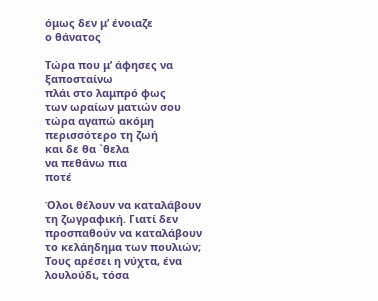όμως δεν μ’ ένοιαζε
ο θάνατος

Τώρα που μ’ άφησες να ξαποσταίνω
πλάι στο λαμπρό φως
των ωραίων ματιών σου
τώρα αγαπώ ακόμη περισσότερο τη ζωή
και δε θα `θελα
να πεθάνω πια
ποτέ

Όλοι θέλουν να καταλάβουν τη ζωγραφική. Γιατί δεν προσπαθούν να καταλάβουν το κελάηδημα των πουλιών; Τους αρέσει η νύχτα, ένα λουλούδι, τόσα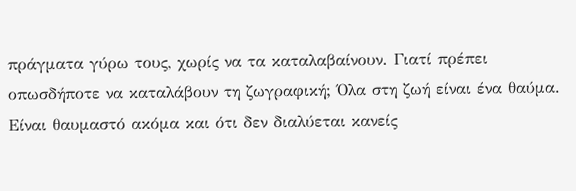πράγματα γύρω τους, χωρίς να τα καταλαβαίνουν. Γιατί πρέπει οπωσδήποτε να καταλάβουν τη ζωγραφική; Όλα στη ζωή είναι ένα θαύμα. Είναι θαυμαστό ακόμα και ότι δεν διαλύεται κανείς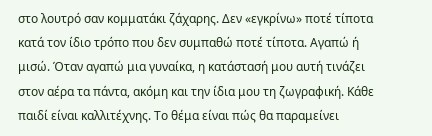στο λουτρό σαν κομματάκι ζάχαρης. Δεν «εγκρίνω» ποτέ τίποτα κατά τον ίδιο τρόπο που δεν συμπαθώ ποτέ τίποτα. Αγαπώ ή μισώ. Όταν αγαπώ μια γυναίκα, η κατάστασή μου αυτή τινάζει στον αέρα τα πάντα, ακόμη και την ίδια μου τη ζωγραφική. Κάθε παιδί είναι καλλιτέχνης. Το θέμα είναι πώς θα παραμείνει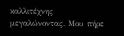καλλιτέχνης μεγαλώνοντας. Μου πήρε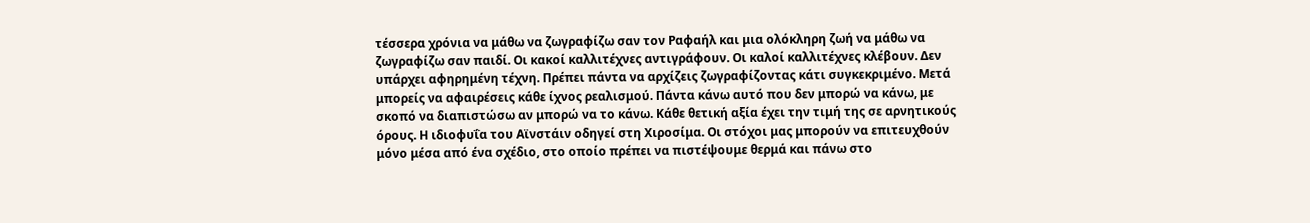τέσσερα χρόνια να μάθω να ζωγραφίζω σαν τον Ραφαήλ και μια ολόκληρη ζωή να μάθω να ζωγραφίζω σαν παιδί. Οι κακοί καλλιτέχνες αντιγράφουν. Οι καλοί καλλιτέχνες κλέβουν. Δεν υπάρχει αφηρημένη τέχνη. Πρέπει πάντα να αρχίζεις ζωγραφίζοντας κάτι συγκεκριμένο. Μετά μπορείς να αφαιρέσεις κάθε ίχνος ρεαλισμού. Πάντα κάνω αυτό που δεν μπορώ να κάνω, με σκοπό να διαπιστώσω αν μπορώ να το κάνω. Κάθε θετική αξία έχει την τιμή της σε αρνητικούς όρους. Η ιδιοφυΐα του Αϊνστάιν οδηγεί στη Χιροσίμα. Οι στόχοι μας μπορούν να επιτευχθούν μόνο μέσα από ένα σχέδιο, στο οποίο πρέπει να πιστέψουμε θερμά και πάνω στο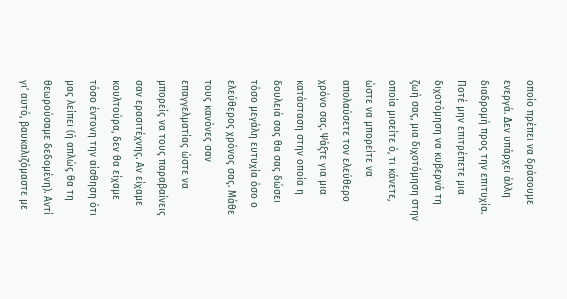οποίο πρέπει να δράσουμε ενεργά. Δεν υπάρχει άλλη διαδρομή προς την επιτυχία. Ποτέ μην επιτρέπετε μια διχοτόμηση να κυβερνά τη ζωή σας, μια διχοτόμηση στην οποία μισείτε ό, τι κάνετε, ώστε να μπορείτε να απολαύσετε τον ελεύθερο χρόνο σας. Ψάξτε για μια κατάσταση στην οποία η δουλειά σας θα σας δώσει τόσο μεγάλη ευτυχία όσο ο ελεύθερος χρόνος σας. Μάθε τους κανόνες σαν επαγγελματίας ώστε να μπορείς να τους παραβαίνεις σαν ερασιτέχνης. Αν είχαμε κουλτούρα, δεν θα είχαμε τόσο έντονη την αίσθηση ότι μας λείπει (ή απλώς θα τη θεωρούσαμε δεδομένη). Αντί γι’ αυτό, βαυκαλιζόμαστε με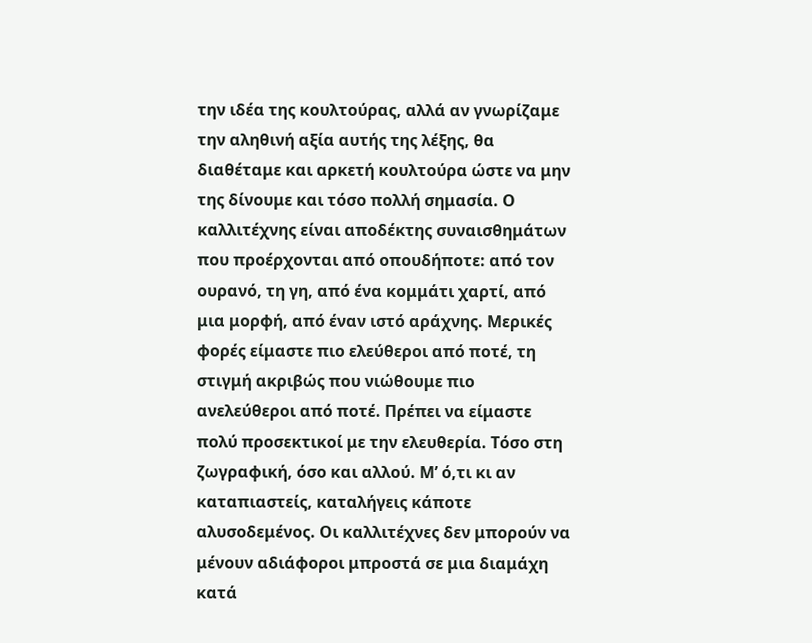την ιδέα της κουλτούρας, αλλά αν γνωρίζαμε την αληθινή αξία αυτής της λέξης, θα διαθέταμε και αρκετή κουλτούρα ώστε να μην της δίνουμε και τόσο πολλή σημασία. Ο καλλιτέχνης είναι αποδέκτης συναισθημάτων που προέρχονται από οπουδήποτε: από τον ουρανό, τη γη, από ένα κομμάτι χαρτί, από μια μορφή, από έναν ιστό αράχνης. Μερικές φορές είμαστε πιο ελεύθεροι από ποτέ, τη στιγμή ακριβώς που νιώθουμε πιο ανελεύθεροι από ποτέ. Πρέπει να είμαστε πολύ προσεκτικοί με την ελευθερία. Τόσο στη ζωγραφική, όσο και αλλού. Μ’ ό,τι κι αν καταπιαστείς, καταλήγεις κάποτε αλυσοδεμένος. Οι καλλιτέχνες δεν μπορούν να μένουν αδιάφοροι μπροστά σε μια διαμάχη κατά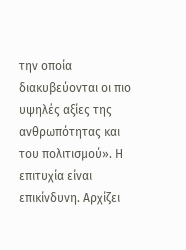την οποία διακυβεύονται οι πιο υψηλές αξίες της ανθρωπότητας και του πολιτισμού». Η επιτυχία είναι επικίνδυνη. Αρχίζει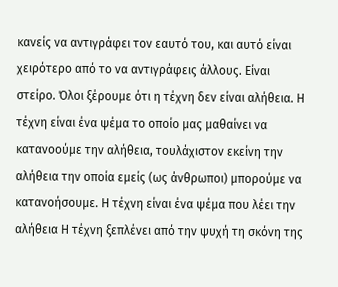κανείς να αντιγράφει τον εαυτό του, και αυτό είναι χειρότερο από το να αντιγράφεις άλλους. Είναι στείρο. Όλοι ξέρουμε ότι η τέχνη δεν είναι αλήθεια. Η τέχνη είναι ένα ψέμα το οποίο μας μαθαίνει να κατανοούμε την αλήθεια, τουλάχιστον εκείνη την αλήθεια την οποία εμείς (ως άνθρωποι) μπορούμε να κατανοήσουμε. Η τέχνη είναι ένα ψέμα που λέει την αλήθεια Η τέχνη ξεπλένει από την ψυχή τη σκόνη της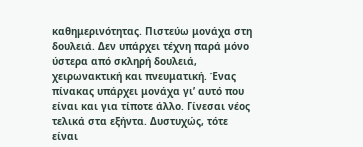καθημερινότητας. Πιστεύω μονάχα στη δουλειά. Δεν υπάρχει τέχνη παρά μόνο ύστερα από σκληρή δουλειά, χειρωνακτική και πνευματική. Ένας πίνακας υπάρχει μονάχα γι’ αυτό που είναι και για τίποτε άλλο. Γίνεσαι νέος τελικά στα εξήντα. Δυστυχώς, τότε είναι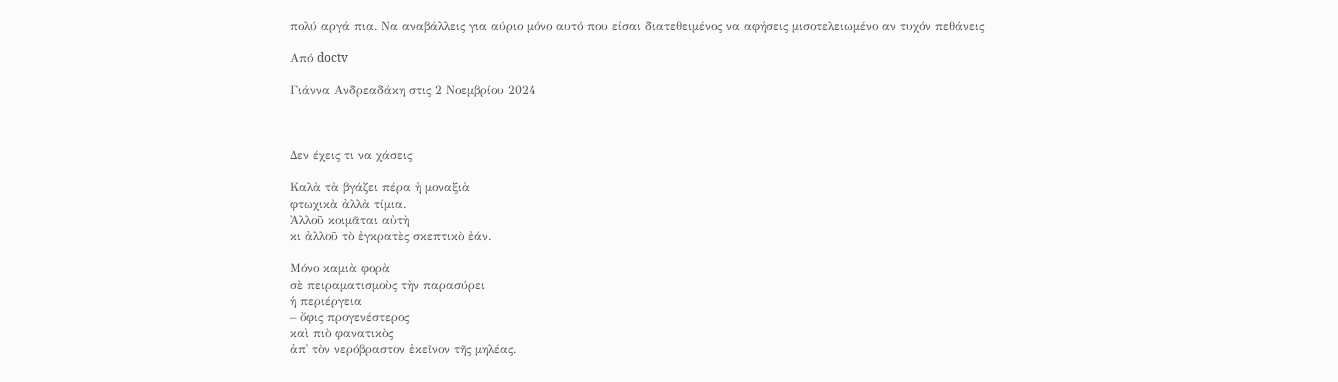πολύ αργά πια. Να αναβάλλεις για αύριο μόνο αυτό που είσαι διατεθειμένος να αφήσεις μισοτελειωμένο αν τυχόν πεθάνεις

Από doctv

Γιάννα Ανδρεαδάκη στις 2 Νοεμβρίου 2024



Δεν έχεις τι να χάσεις

Καλὰ τὰ βγάζει πέρα ἡ μοναξιὰ
φτωχικὰ ἀλλὰ τίμια.
Ἀλλοῦ κοιμᾶται αὐτὴ
κι ἀλλοῦ τὸ ἐγκρατὲς σκεπτικὸ ἐάν.

Μόνο καμιὰ φορὰ
σὲ πειραματισμοὺς τὴν παρασύρει
ἡ περιέργεια
– ὄφις προγενέστερος
καὶ πιὸ φανατικὸς
ἀπ᾿ τὸν νερόβραστον ἐκεῖνον τῆς μηλέας.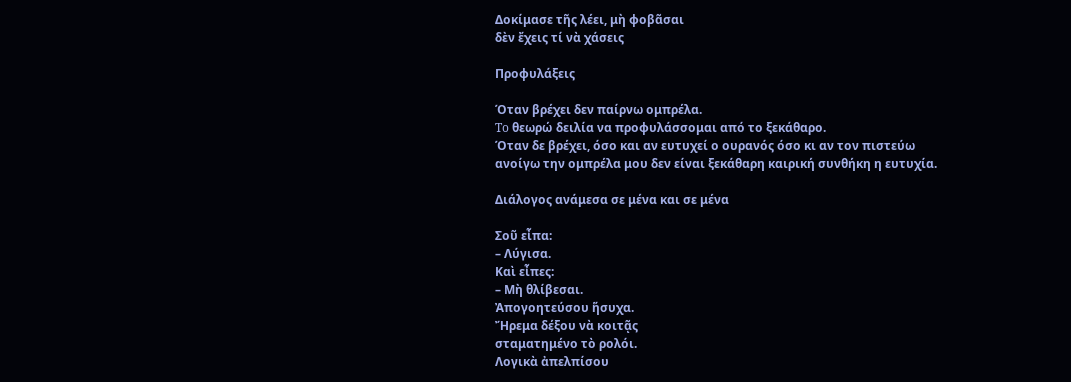Δοκίμασε τῆς λέει, μὴ φοβᾶσαι
δὲν ἔχεις τί νὰ χάσεις

Προφυλάξεις

Όταν βρέχει δεν παίρνω ομπρέλα.
To θεωρώ δειλία να προφυλάσσομαι από το ξεκάθαρο.
Όταν δε βρέχει, όσο και αν ευτυχεί ο ουρανός όσο κι αν τον πιστεύω
ανοίγω την ομπρέλα μου δεν είναι ξεκάθαρη καιρική συνθήκη η ευτυχία.

Διάλογος ανάμεσα σε μένα και σε μένα

Σοῦ εἶπα:
– Λύγισα.
Καὶ εἶπες:
– Μὴ θλίβεσαι.
Ἀπογοητεύσου ἥσυχα.
Ἤρεμα δέξου νὰ κοιτᾷς
σταματημένο τὸ ρολόι.
Λογικὰ ἀπελπίσου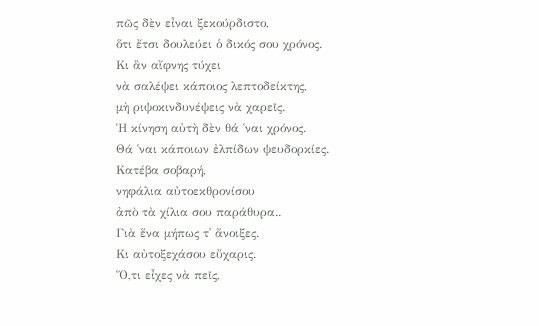πῶς δὲν εἶναι ξεκούρδιστο,
ὅτι ἔτσι δουλεύει ὁ δικός σου χρόνος.
Κι ἂν αἴφνης τύχει
νὰ σαλέψει κάποιος λεπτοδείκτης,
μὴ ριψοκινδυνέψεις νὰ χαρεῖς.
Ἡ κίνηση αὐτὴ δὲν θά ῾ναι χρόνος.
Θά ῾ναι κάποιων ἐλπίδων ψευδορκίες.
Κατέβα σοβαρή,
νηφάλια αὐτοεκθρονίσου
ἀπὸ τὰ χίλια σου παράθυρα..
Γιὰ ἕνα μήπως τ᾿ ἄνοιξες.
Κι αὐτοξεχάσου εὔχαρις.
Ὅ,τι εἶχες νὰ πεῖς,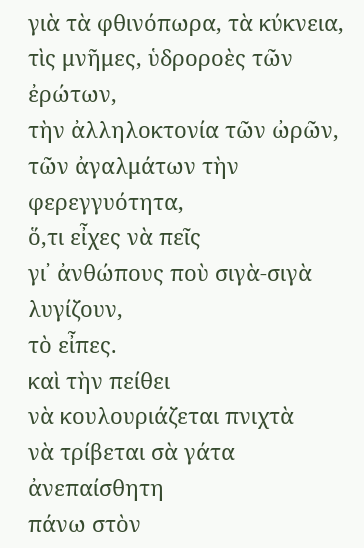γιὰ τὰ φθινόπωρα, τὰ κύκνεια,
τὶς μνῆμες, ὑδροροὲς τῶν ἐρώτων,
τὴν ἀλληλοκτονία τῶν ὠρῶν,
τῶν ἀγαλμάτων τὴν φερεγγυότητα,
ὅ,τι εἶχες νὰ πεῖς
γι᾿ ἀνθώπους ποὺ σιγὰ-σιγὰ λυγίζουν,
τὸ εἶπες.
καὶ τὴν πείθει
νὰ κουλουριάζεται πνιχτὰ
νὰ τρίβεται σὰ γάτα ἀνεπαίσθητη
πάνω στὸν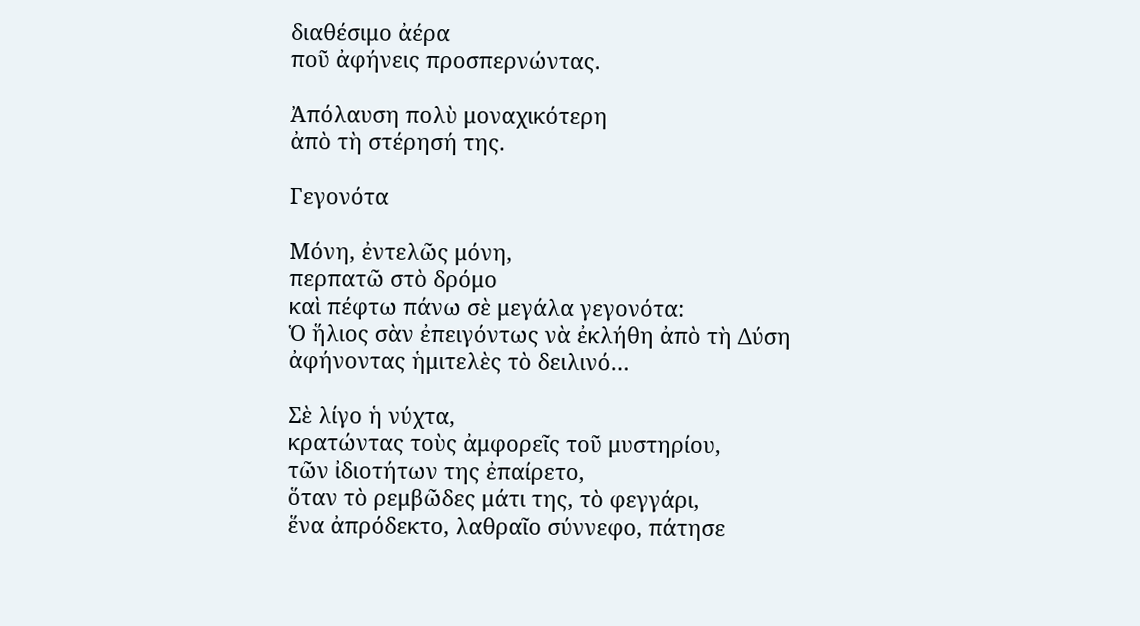διαθέσιμο ἀέρα
ποῦ ἀφήνεις προσπερνώντας.

Ἀπόλαυση πολὺ μοναχικότερη
ἀπὸ τὴ στέρησή της.

Γεγονότα

Μόνη, ἐντελῶς μόνη,
περπατῶ στὸ δρόμο
καὶ πέφτω πάνω σὲ μεγάλα γεγονότα:
Ὁ ἥλιος σὰν ἐπειγόντως νὰ ἐκλήθη ἀπὸ τὴ Δύση
ἀφήνοντας ἡμιτελὲς τὸ δειλινό…

Σὲ λίγο ἡ νύχτα,
κρατώντας τοὺς ἀμφορεῖς τοῦ μυστηρίου,
τῶν ἰδιοτήτων της ἐπαίρετο,
ὅταν τὸ ρεμβῶδες μάτι της, τὸ φεγγάρι,
ἕνα ἀπρόδεκτο, λαθραῖο σύννεφο, πάτησε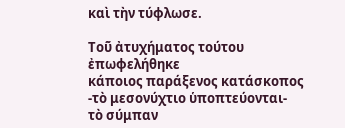καὶ τὴν τύφλωσε.

Τοῦ ἀτυχήματος τούτου
ἐπωφελήθηκε
κάποιος παράξενος κατάσκοπος
-τὸ μεσονύχτιο ὑποπτεύονται-
τὸ σύμπαν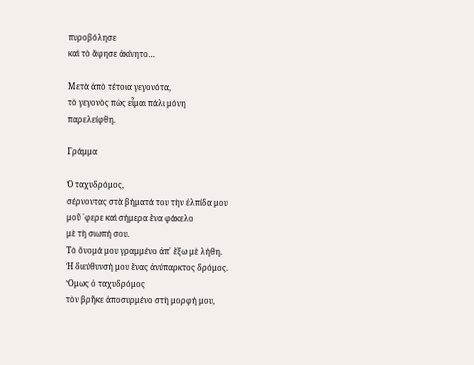πυροβόλησε
καὶ τὸ ἄφησε ἀκίνητο…

Μετὰ ἀπὸ τέτοια γεγονότα,
τὸ γεγονὸς πὼς εἶμαι πάλι μόνη
παρελείφθη.

Γράμμα

Ὁ ταχυδρόμος,
σέρνοντας στὰ βήματά του τὴν ἐλπίδα μου
μοῦ ῾φερε καὶ σήμερα ἕνα φάκελο
μὲ τὴ σιωπή σου.
Τὸ ὄνομά μου γραμμένο ἀπ᾿ ἔξω μὲ λήθη.
Ἡ διεύθυνσή μου ἕνας ἀνύπαρκτος δρόμος.
Ὅμως ὁ ταχυδρόμος
τὸν βρῆκε ἀποσυρμένο στὴ μορφή μου,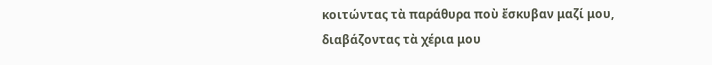κοιτώντας τὰ παράθυρα ποὺ ἔσκυβαν μαζί μου,
διαβάζοντας τὰ χέρια μου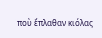ποὺ ἔπλαθαν κιόλας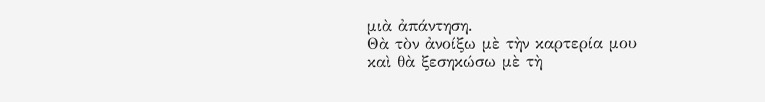μιὰ ἀπάντηση.
Θὰ τὸν ἀνοίξω μὲ τὴν καρτερία μου
καὶ θὰ ξεσηκώσω μὲ τὴ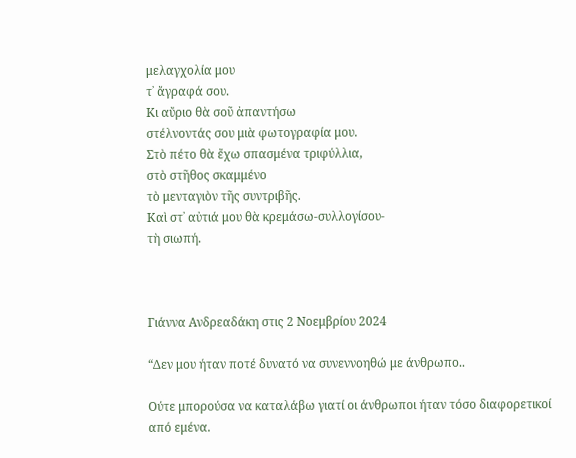μελαγχολία μου
τ᾿ ἄγραφά σου.
Κι αὔριο θὰ σοῦ ἀπαντήσω
στέλνοντάς σου μιὰ φωτογραφία μου.
Στὸ πέτο θὰ ἔχω σπασμένα τριφύλλια,
στὸ στῆθος σκαμμένο
τὸ μενταγιὸν τῆς συντριβῆς.
Καὶ στ᾿ αὐτιά μου θὰ κρεμάσω-συλλογίσου-
τὴ σιωπή.



Γιάννα Ανδρεαδάκη στις 2 Νοεμβρίου 2024

“Δεν μου ήταν ποτέ δυνατό να συνεννοηθώ με άνθρωπο..

Ούτε μπορούσα να καταλάβω γιατί οι άνθρωποι ήταν τόσο διαφορετικοί από εμένα.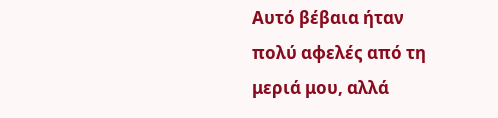Αυτό βέβαια ήταν πολύ αφελές από τη μεριά μου, αλλά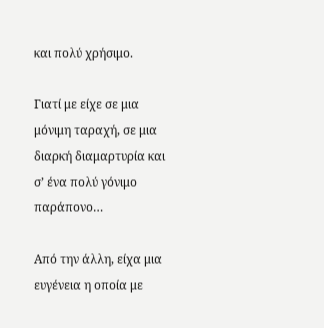και πολύ χρήσιμο.

Γιατί με είχε σε μια μόνιμη ταραχή, σε μια διαρκή διαμαρτυρία και σ’ ένα πολύ γόνιμο παράπονο…

Από την άλλη, είχα μια ευγένεια η οποία με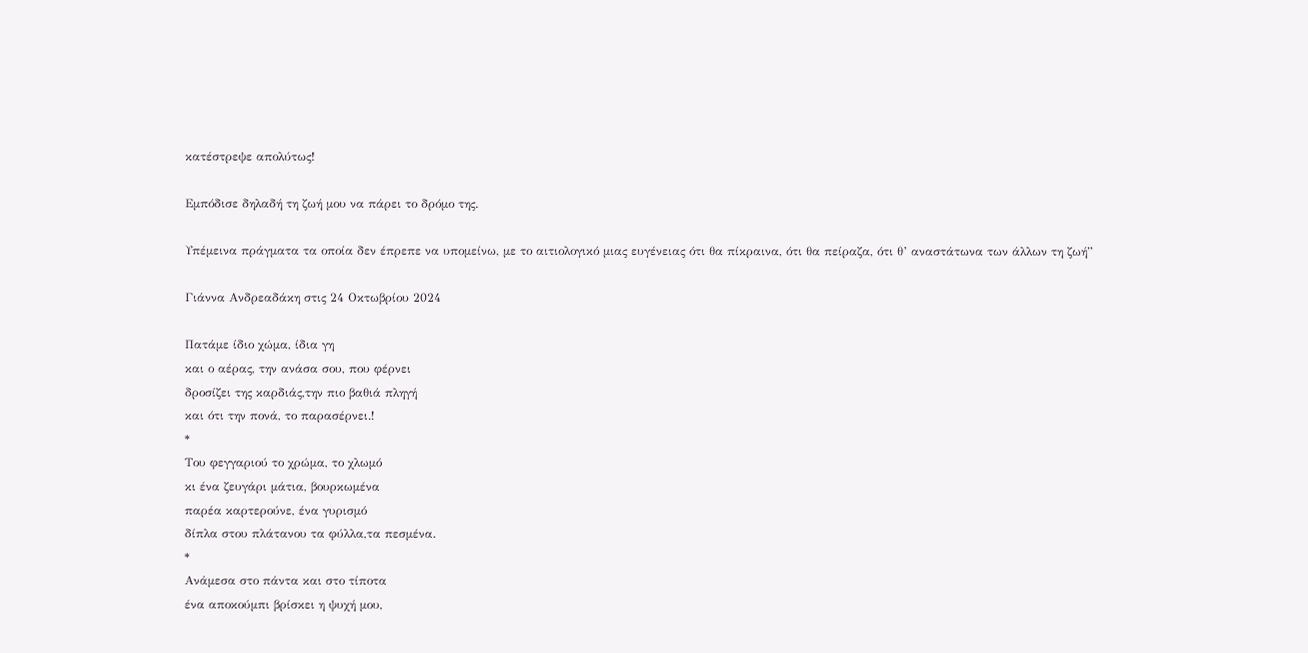κατέστρεψε απολύτως!

Εμπόδισε δηλαδή τη ζωή μου να πάρει το δρόμο της.

Υπέμεινα πράγματα τα οποία δεν έπρεπε να υπομείνω, με το αιτιολογικό μιας ευγένειας ότι θα πίκραινα, ότι θα πείραζα, ότι θ’ αναστάτωνα των άλλων τη ζωή”

Γιάννα Ανδρεαδάκη στις 24 Οκτωβρίου 2024

Πατάμε ίδιο χώμα, ίδια γη
και ο αέρας, την ανάσα σου, που φέρνει
δροσίζει της καρδιάς,την πιο βαθιά πληγή
και ότι την πονά, το παρασέρνει.!
*
Του φεγγαριού το χρώμα, το χλωμό
κι ένα ζευγάρι μάτια, βουρκωμένα
παρέα καρτερούνε, ένα γυρισμό
δίπλα στου πλάτανου τα φύλλα,τα πεσμένα.
*
Ανάμεσα στο πάντα και στο τίποτα
ένα αποκούμπι βρίσκει η ψυχή μου,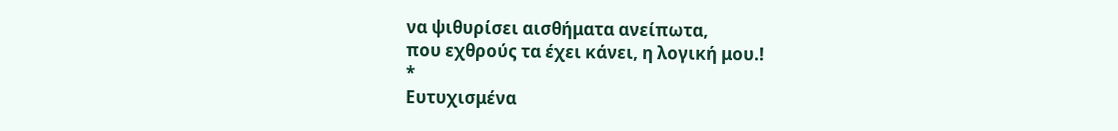να ψιθυρίσει αισθήματα ανείπωτα,
που εχθρούς τα έχει κάνει, η λογική μου.!
*
Ευτυχισμένα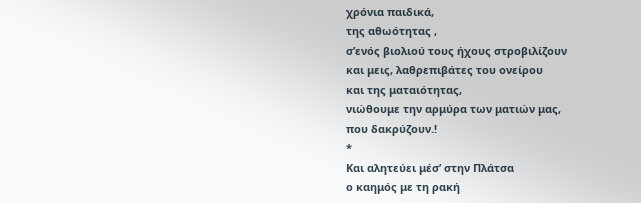χρόνια παιδικά,
της αθωότητας ,
σ’ενός βιολιού τους ήχους στροβιλίζουν
και μεις, λαθρεπιβάτες του ονείρου
και της ματαιότητας,
νιώθουμε την αρμύρα των ματιών μας,
που δακρύζουν.!
*
Και αλητεύει μέσ’ στην Πλάτσα
ο καημός με τη ρακή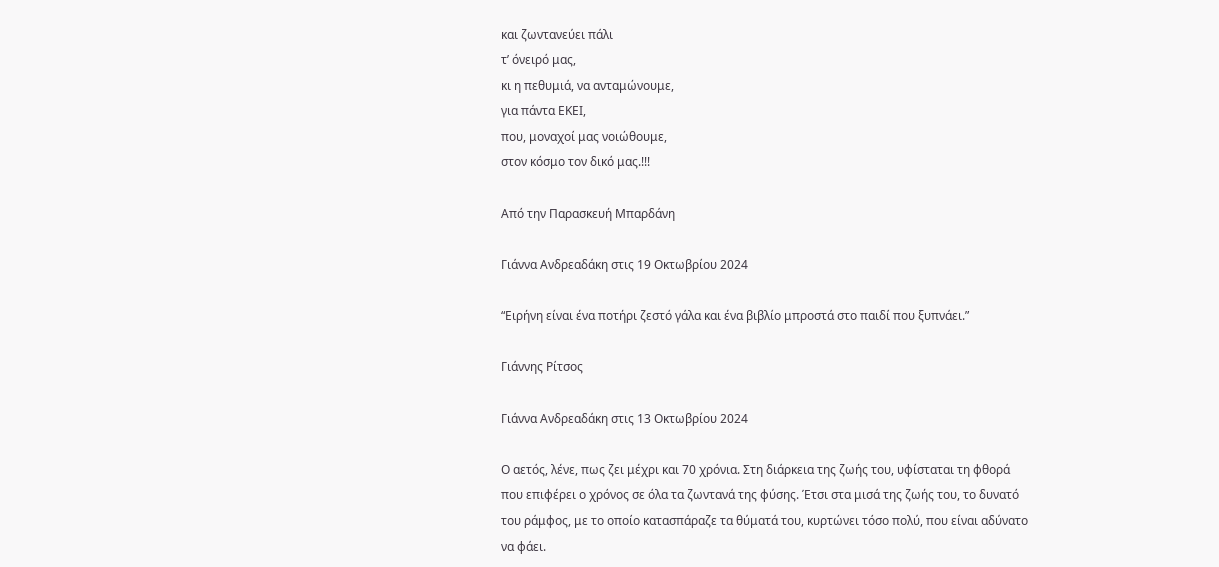και ζωντανεύει πάλι
τ’ όνειρό μας,
κι η πεθυμιά, να ανταμώνουμε,
για πάντα ΕΚΕΙ,
που, μοναχοί μας νοιώθουμε,
στον κόσμο τον δικό μας.!!!

Από την Παρασκευή Μπαρδάνη

Γιάννα Ανδρεαδάκη στις 19 Οκτωβρίου 2024

“Ειρήνη είναι ένα ποτήρι ζεστό γάλα και ένα βιβλίο μπροστά στο παιδί που ξυπνάει.”

Γιάννης Ρίτσος

Γιάννα Ανδρεαδάκη στις 13 Οκτωβρίου 2024

Ο αετός, λένε, πως ζει μέχρι και 70 χρόνια. Στη διάρκεια της ζωής του, υφίσταται τη φθορά που επιφέρει ο χρόνος σε όλα τα ζωντανά της φύσης. Έτσι στα μισά της ζωής του, το δυνατό του ράμφος, με το οποίο κατασπάραζε τα θύματά του, κυρτώνει τόσο πολύ, που είναι αδύνατο να φάει.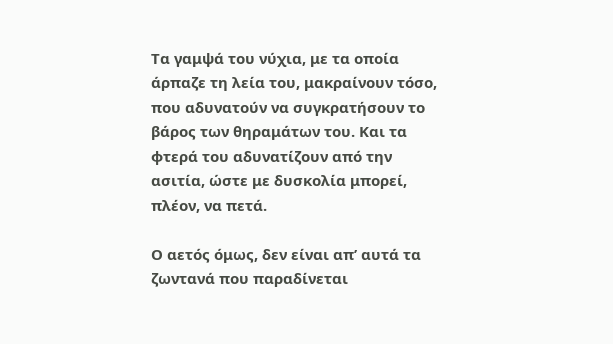Τα γαμψά του νύχια, με τα οποία άρπαζε τη λεία του, μακραίνουν τόσο, που αδυνατούν να συγκρατήσουν το βάρος των θηραμάτων του. Και τα φτερά του αδυνατίζουν από την ασιτία, ώστε με δυσκολία μπορεί, πλέον, να πετά.

Ο αετός όμως, δεν είναι απ’ αυτά τα ζωντανά που παραδίνεται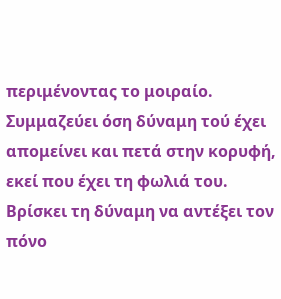περιμένοντας το μοιραίο. Συμμαζεύει όση δύναμη τού έχει απομείνει και πετά στην κορυφή, εκεί που έχει τη φωλιά του. Βρίσκει τη δύναμη να αντέξει τον πόνο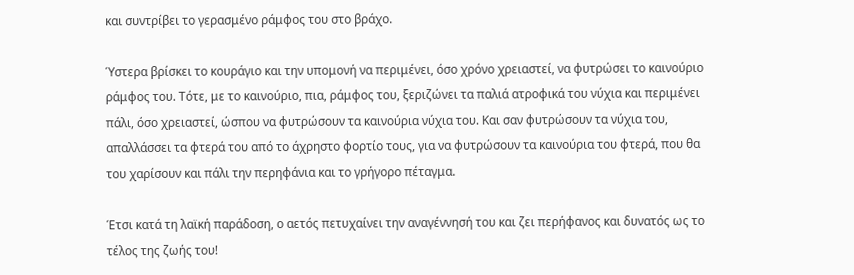και συντρίβει το γερασμένο ράμφος του στο βράχο.

Ύστερα βρίσκει το κουράγιο και την υπομονή να περιμένει, όσο χρόνο χρειαστεί, να φυτρώσει το καινούριο ράμφος του. Τότε, με το καινούριο, πια, ράμφος του, ξεριζώνει τα παλιά ατροφικά του νύχια και περιμένει πάλι, όσο χρειαστεί, ώσπου να φυτρώσουν τα καινούρια νύχια του. Και σαν φυτρώσουν τα νύχια του, απαλλάσσει τα φτερά του από το άχρηστο φορτίο τους, για να φυτρώσουν τα καινούρια του φτερά, που θα του χαρίσουν και πάλι την περηφάνια και το γρήγορο πέταγμα.

Έτσι κατά τη λαϊκή παράδοση, ο αετός πετυχαίνει την αναγέννησή του και ζει περήφανος και δυνατός ως το τέλος της ζωής του!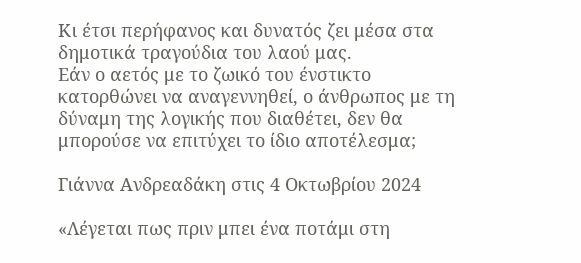Κι έτσι περήφανος και δυνατός ζει μέσα στα δημοτικά τραγούδια του λαού μας.
Εάν ο αετός με το ζωικό του ένστικτο κατορθώνει να αναγεννηθεί, ο άνθρωπος με τη δύναμη της λογικής που διαθέτει, δεν θα μπορούσε να επιτύχει το ίδιο αποτέλεσμα;

Γιάννα Ανδρεαδάκη στις 4 Οκτωβρίου 2024

«Λέγεται πως πριν μπει ένα ποτάμι στη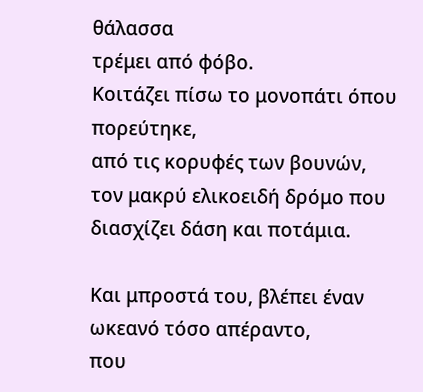θάλασσα
τρέμει από φόβο.
Κοιτάζει πίσω το μονοπάτι όπου πορεύτηκε,
από τις κορυφές των βουνών,
τον μακρύ ελικοειδή δρόμο που διασχίζει δάση και ποτάμια.

Και μπροστά του, βλέπει έναν ωκεανό τόσο απέραντο,
που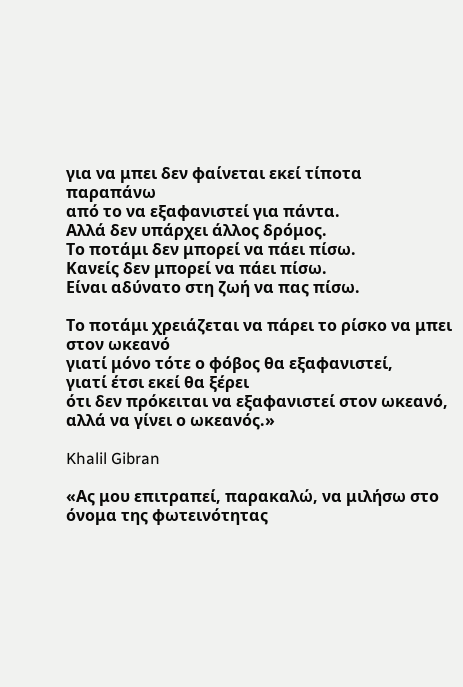για να μπει δεν φαίνεται εκεί τίποτα παραπάνω
από το να εξαφανιστεί για πάντα.
Αλλά δεν υπάρχει άλλος δρόμος.
Το ποτάμι δεν μπορεί να πάει πίσω.
Κανείς δεν μπορεί να πάει πίσω.
Είναι αδύνατο στη ζωή να πας πίσω.

Το ποτάμι χρειάζεται να πάρει το ρίσκο να μπει στον ωκεανό
γιατί μόνο τότε ο φόβος θα εξαφανιστεί,
γιατί έτσι εκεί θα ξέρει
ότι δεν πρόκειται να εξαφανιστεί στον ωκεανό,
αλλά να γίνει ο ωκεανός.»

Khalil Gibran

«Ας μου επιτραπεί, παρακαλώ, να μιλήσω στο όνομα της φωτεινότητας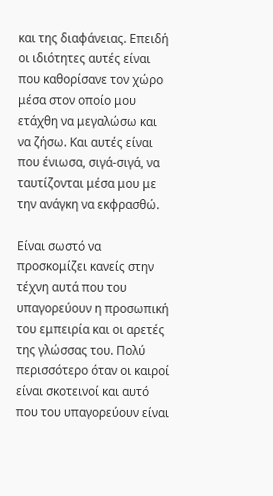και της διαφάνειας. Επειδή οι ιδιότητες αυτές είναι που καθορίσανε τον χώρο μέσα στον οποίο μου ετάχθη να μεγαλώσω και να ζήσω. Και αυτές είναι που ένιωσα, σιγά-σιγά, να ταυτίζονται μέσα μου με την ανάγκη να εκφρασθώ.

Είναι σωστό να προσκομίζει κανείς στην τέχνη αυτά που του υπαγορεύουν η προσωπική του εμπειρία και οι αρετές της γλώσσας του. Πολύ περισσότερο όταν οι καιροί είναι σκοτεινοί και αυτό που του υπαγορεύουν είναι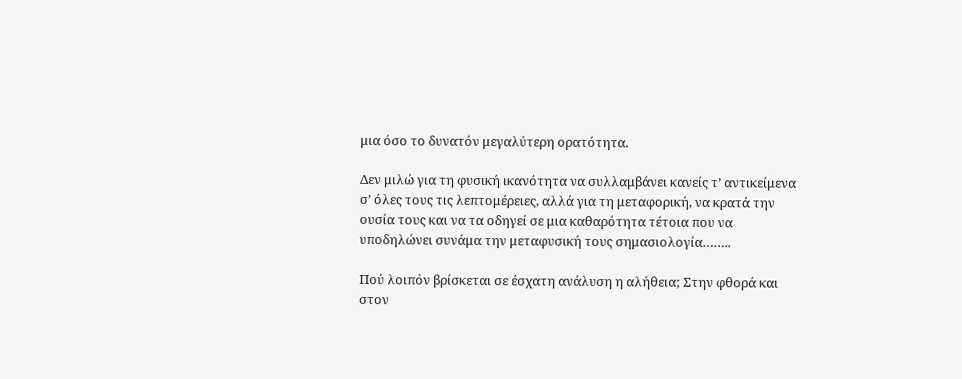μια όσο το δυνατόν μεγαλύτερη ορατότητα.

Δεν μιλώ για τη φυσική ικανότητα να συλλαμβάνει κανείς τ’ αντικείμενα σ’ όλες τους τις λεπτομέρειες, αλλά για τη μεταφορική, να κρατά την ουσία τους και να τα οδηγεί σε μια καθαρότητα τέτοια που να υποδηλώνει συνάμα την μεταφυσική τους σημασιολογία……..

Πού λοιπόν βρίσκεται σε έσχατη ανάλυση η αλήθεια; Στην φθορά και στον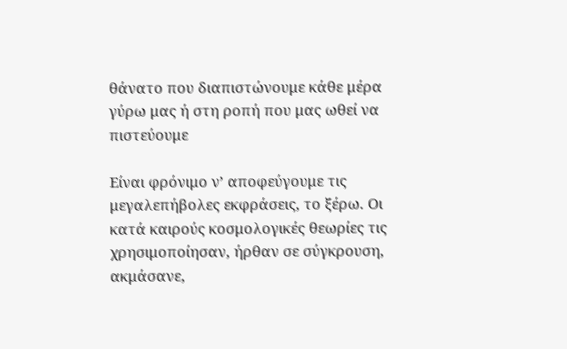θάνατο που διαπιστώνουμε κάθε μέρα γύρω μας ή στη ροπή που μας ωθεί να πιστεύουμε

Είναι φρόνιμο ν’ αποφεύγουμε τις μεγαλεπήβολες εκφράσεις, το ξέρω. Οι κατά καιρούς κοσμολογικές θεωρίες τις χρησιμοποίησαν, ήρθαν σε σύγκρουση, ακμάσανε,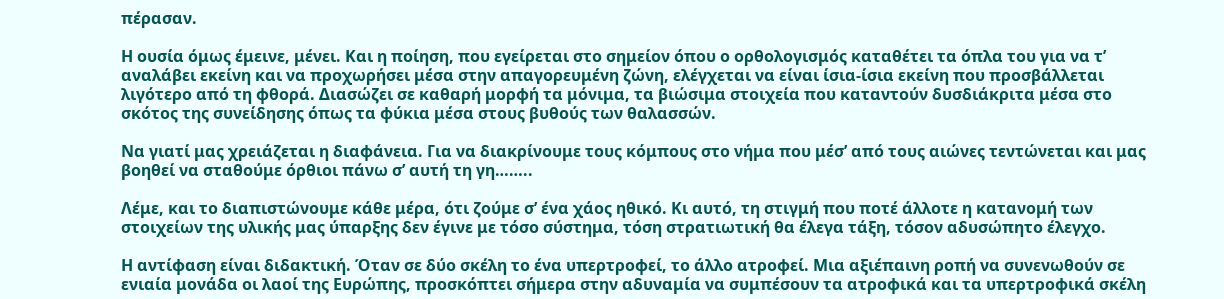πέρασαν.

Η ουσία όμως έμεινε, μένει. Και η ποίηση, που εγείρεται στο σημείον όπου ο ορθολογισμός καταθέτει τα όπλα του για να τ’ αναλάβει εκείνη και να προχωρήσει μέσα στην απαγορευμένη ζώνη, ελέγχεται να είναι ίσια-ίσια εκείνη που προσβάλλεται λιγότερο από τη φθορά. Διασώζει σε καθαρή μορφή τα μόνιμα, τα βιώσιμα στοιχεία που καταντούν δυσδιάκριτα μέσα στο σκότος της συνείδησης όπως τα φύκια μέσα στους βυθούς των θαλασσών.

Να γιατί μας χρειάζεται η διαφάνεια. Για να διακρίνουμε τους κόμπους στο νήμα που μέσ’ από τους αιώνες τεντώνεται και μας βοηθεί να σταθούμε όρθιοι πάνω σ’ αυτή τη γη……..

Λέμε, και το διαπιστώνουμε κάθε μέρα, ότι ζούμε σ’ ένα χάος ηθικό. Κι αυτό, τη στιγμή που ποτέ άλλοτε η κατανομή των στοιχείων της υλικής μας ύπαρξης δεν έγινε με τόσο σύστημα, τόση στρατιωτική θα έλεγα τάξη, τόσον αδυσώπητο έλεγχο.

Η αντίφαση είναι διδακτική. Όταν σε δύο σκέλη το ένα υπερτροφεί, το άλλο ατροφεί. Μια αξιέπαινη ροπή να συνενωθούν σε ενιαία μονάδα οι λαοί της Ευρώπης, προσκόπτει σήμερα στην αδυναμία να συμπέσουν τα ατροφικά και τα υπερτροφικά σκέλη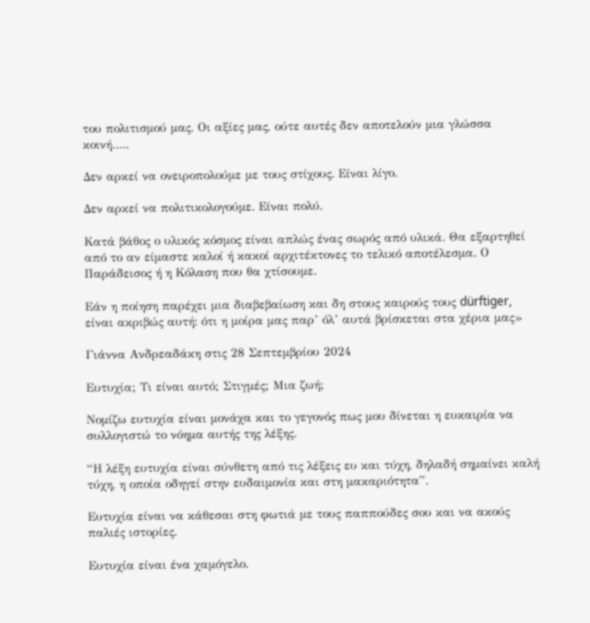του πολιτισμού μας. Οι αξίες μας, ούτε αυτές δεν αποτελούν μια γλώσσα κοινή…..

Δεν αρκεί να ονειροπολούμε με τους στίχους. Είναι λίγο.

Δεν αρκεί να πολιτικολογούμε. Είναι πολύ.

Κατά βάθος ο υλικός κόσμος είναι απλώς ένας σωρός από υλικά. Θα εξαρτηθεί από το αν είμαστε καλοί ή κακοί αρχιτέκτονες το τελικό αποτέλεσμα. Ο Παράδεισος ή η Κόλαση που θα χτίσουμε.

Εάν η ποίηση παρέχει μια διαβεβαίωση και δη στους καιρούς τους dürftiger, είναι ακριβώς αυτή: ότι η μοίρα μας παρ’ όλ’ αυτά βρίσκεται στα χέρια μας»

Γιάννα Ανδρεαδάκη στις 28 Σεπτεμβρίου 2024

Ευτυχία; Τι είναι αυτό; Στιγμές; Μια ζωή;

Νομίζω ευτυχία είναι μονάχα και το γεγονός πως μου δίνεται η ευκαιρία να συλλογιστώ το νόημα αυτής της λέξης.

“Η λέξη ευτυχία είναι σύνθετη από τις λέξεις ευ και τύχη, δηλαδή σημαίνει καλή τύχη, η οποία οδηγεί στην ευδαιμονία και στη μακαριότητα”.

Ευτυχία είναι να κάθεσαι στη φωτιά με τους παππούδες σου και να ακούς παλιές ιστορίες.

Ευτυχία είναι ένα χαμόγελο.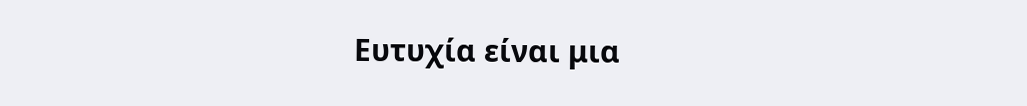Ευτυχία είναι μια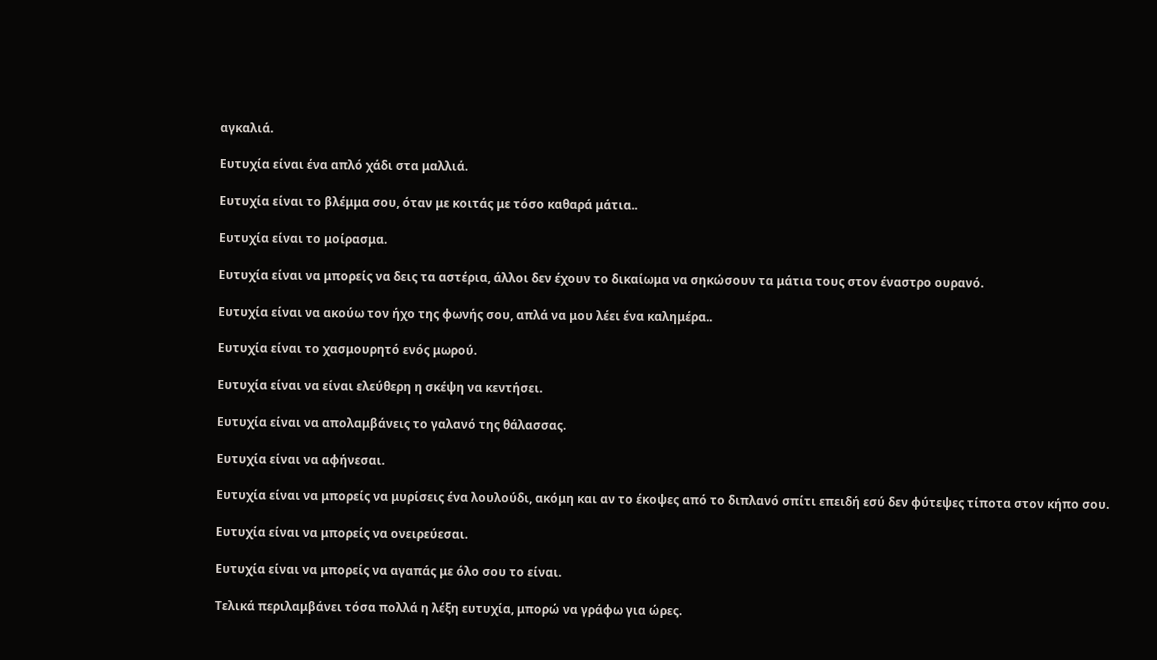αγκαλιά.

Ευτυχία είναι ένα απλό χάδι στα μαλλιά.

Ευτυχία είναι το βλέμμα σου, όταν με κοιτάς με τόσο καθαρά μάτια..

Ευτυχία είναι το μοίρασμα.

Ευτυχία είναι να μπορείς να δεις τα αστέρια, άλλοι δεν έχουν το δικαίωμα να σηκώσουν τα μάτια τους στον έναστρο ουρανό.

Ευτυχία είναι να ακούω τον ήχο της φωνής σου, απλά να μου λέει ένα καλημέρα..

Ευτυχία είναι το χασμουρητό ενός μωρού.

Ευτυχία είναι να είναι ελεύθερη η σκέψη να κεντήσει.

Ευτυχία είναι να απολαμβάνεις το γαλανό της θάλασσας.

Ευτυχία είναι να αφήνεσαι.

Ευτυχία είναι να μπορείς να μυρίσεις ένα λουλούδι, ακόμη και αν το έκοψες από το διπλανό σπίτι επειδή εσύ δεν φύτεψες τίποτα στον κήπο σου.

Ευτυχία είναι να μπορείς να ονειρεύεσαι.

Ευτυχία είναι να μπορείς να αγαπάς με όλο σου το είναι.

Τελικά περιλαμβάνει τόσα πολλά η λέξη ευτυχία, μπορώ να γράφω για ώρες.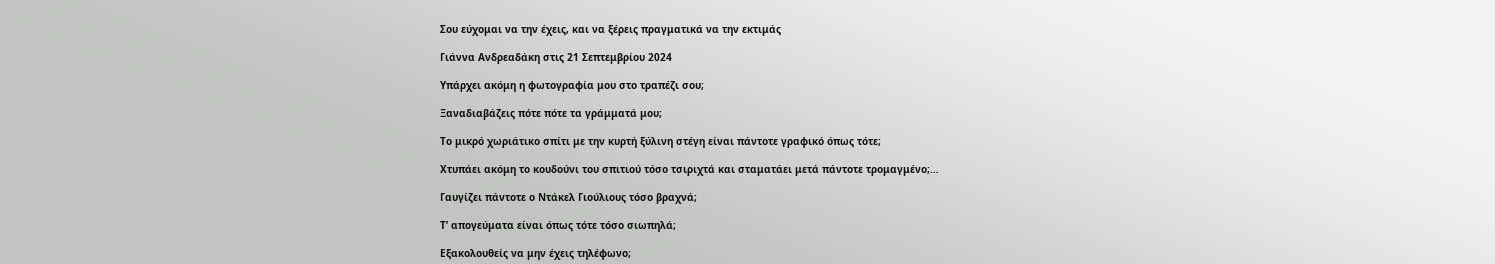Σου εύχομαι να την έχεις, και να ξέρεις πραγματικά να την εκτιμάς

Γιάννα Ανδρεαδάκη στις 21 Σεπτεμβρίου 2024

Υπάρχει ακόμη η φωτογραφία μου στο τραπέζι σου;

Ξαναδιαβάζεις πότε πότε τα γράμματά μου;

Το μικρό χωριάτικο σπίτι με την κυρτή ξύλινη στέγη είναι πάντοτε γραφικό όπως τότε;

Χτυπάει ακόμη το κουδούνι του σπιτιού τόσο τσιριχτά και σταματάει μετά πάντοτε τρομαγμένο;…

Γαυγίζει πάντοτε ο Ντάκελ Γιούλιους τόσο βραχνά;

Τ’ απογεύματα είναι όπως τότε τόσο σιωπηλά;

Εξακολουθείς να μην έχεις τηλέφωνο;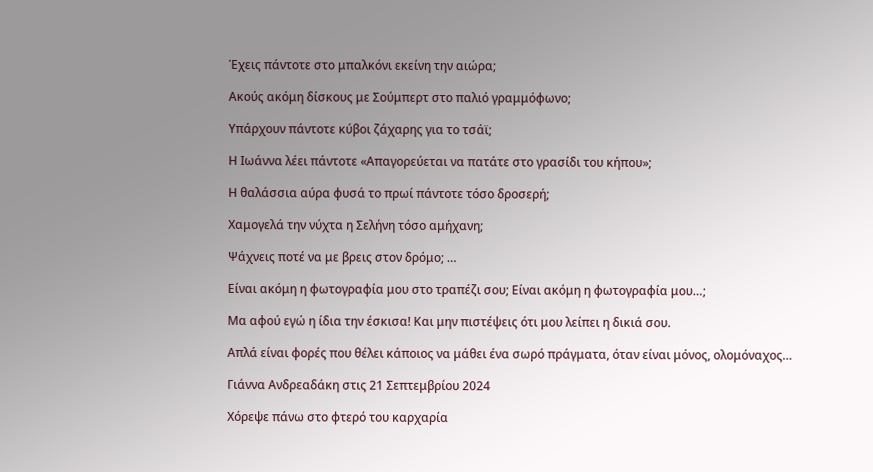Έχεις πάντοτε στο μπαλκόνι εκείνη την αιώρα;

Ακούς ακόμη δίσκους με Σούμπερτ στο παλιό γραμμόφωνο;

Υπάρχουν πάντοτε κύβοι ζάχαρης για το τσάϊ;

Η Ιωάννα λέει πάντοτε «Απαγορεύεται να πατάτε στο γρασίδι του κήπου»;

Η θαλάσσια αύρα φυσά το πρωί πάντοτε τόσο δροσερή;

Χαμογελά την νύχτα η Σελήνη τόσο αμήχανη;

Ψάχνεις ποτέ να με βρεις στον δρόμο; …

Είναι ακόμη η φωτογραφία μου στο τραπέζι σου; Είναι ακόμη η φωτογραφία μου…;

Μα αφού εγώ η ίδια την έσκισα! Και μην πιστέψεις ότι μου λείπει η δικιά σου.

Απλά είναι φορές που θέλει κάποιος να μάθει ένα σωρό πράγματα, όταν είναι μόνος, ολομόναχος…

Γιάννα Ανδρεαδάκη στις 21 Σεπτεμβρίου 2024

Χόρεψε πάνω στο φτερό του καρχαρία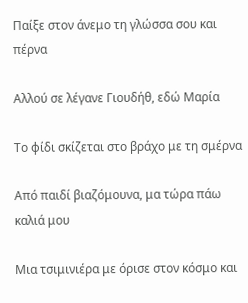Παίξε στον άνεμο τη γλώσσα σου και πέρνα

Αλλού σε λέγανε Γιουδήθ, εδώ Μαρία

Το φίδι σκίζεται στο βράχο με τη σμέρνα

Από παιδί βιαζόμουνα, μα τώρα πάω καλιά μου

Μια τσιμινιέρα με όρισε στον κόσμο και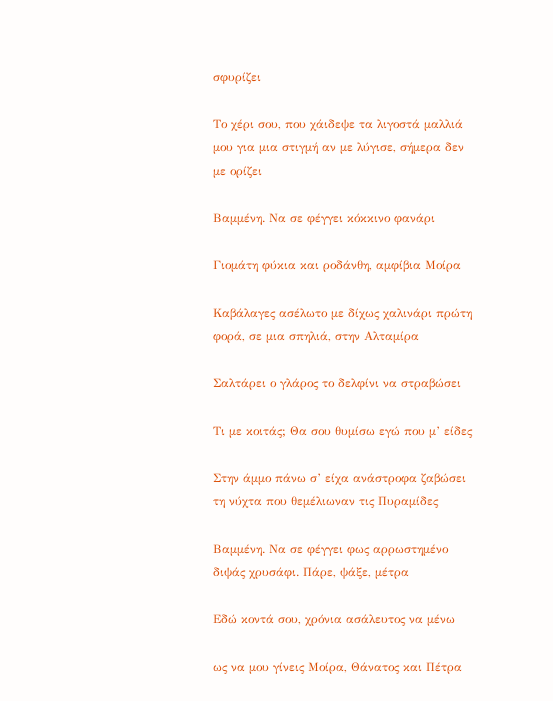σφυρίζει

Το χέρι σου, που χάιδεψε τα λιγοστά μαλλιά μου για μια στιγμή αν με λύγισε, σήμερα δεν με ορίζει

Βαμμένη. Να σε φέγγει κόκκινο φανάρι

Γιομάτη φύκια και ροδάνθη, αμφίβια Μοίρα

Καβάλαγες ασέλωτο με δίχως χαλινάρι πρώτη φορά, σε μια σπηλιά, στην Αλταμίρα

Σαλτάρει ο γλάρος το δελφίνι να στραβώσει

Τι με κοιτάς; Θα σου θυμίσω εγώ που μ’ είδες

Στην άμμο πάνω σ’ είχα ανάστροφα ζαβώσει τη νύχτα που θεμέλιωναν τις Πυραμίδες

Βαμμένη. Να σε φέγγει φως αρρωστημένο διψάς χρυσάφι. Πάρε, ψάξε, μέτρα

Εδώ κοντά σου, χρόνια ασάλευτος να μένω

ως να μου γίνεις Μοίρα, Θάνατος και Πέτρα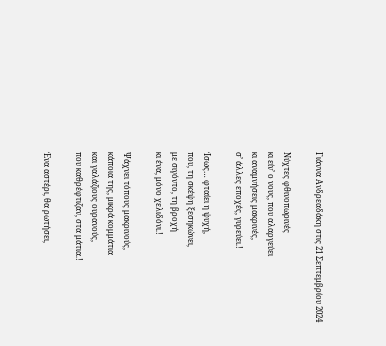Γιάννα Ανδρεαδάκη στις 21 Σεπτεμβρίου 2024

Νύχτες φθινοπωρινές
κι είν’ ο νους, που αλαργεύει
κι αναμνήσεις μακρινές,
σ’ άλλες εποχές, γυρεύει.!

Ίσως… φταίει η ψυχή,
που, τη σκέψη ξεσηκώνει,
με σιγόντο, τη βροχή
κι ένα, μόνο χελιδόνι.!

Ψάχνει τόπους μακρινούς,
κάποια της, μικρά κομμάτια
και γαλάζιους ουρανούς,
που καθρέφτιζαν, στα μάτια.!

Ένα αστέρι, θα ρωτήσει,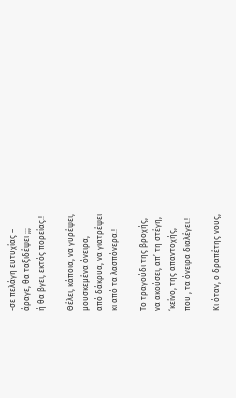-σε πελάγη ευτυχίας –
άραγε, θα ταξιδέψει ;;;
ή θα βγει, εκτός πορείας.!

Θέλει, κάποια, να γυρέψει,
μουσκεμένα όνειρα,
από δάκρυα, να γιατρέψει
κι από τα λασπόνερα.!

Το τραγούδι της βροχής,
να ακούσει, απ’ τη στέγη,
‘κείνο, της απαντοχής,
που , τα όνειρα διαλέγει.!

Κι όταν, ο δραπέτης νους,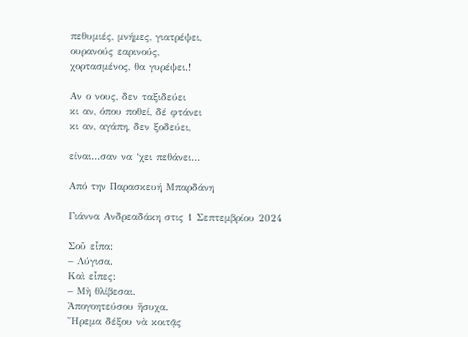πεθυμιές, μνήμες, γιατρέψει,
ουρανούς εαρινούς,
χορτασμένος, θα γυρέψει.!

Αν ο νους, δεν ταξιδεύει
κι αν, όπου ποθεί, δέ φτάνει
κι αν, αγάπη, δεν ξοδεύει,

είναι…σαν να ‘χει πεθάνει…

Από την Παρασκευή Μπαρδάνη

Γιάννα Ανδρεαδάκη στις 1 Σεπτεμβρίου 2024

Σοῦ εἶπα:
– Λύγισα.
Καὶ εἶπες:
– Μὴ θλίβεσαι.
Ἀπογοητεύσου ἥσυχα.
Ἤρεμα δέξου νὰ κοιτᾷς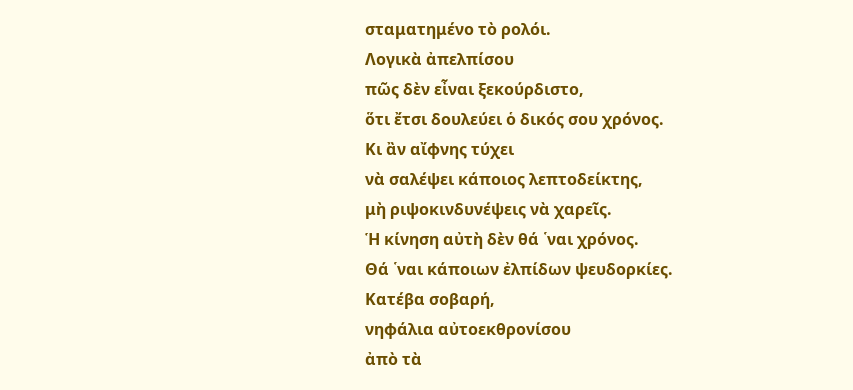σταματημένο τὸ ρολόι.
Λογικὰ ἀπελπίσου
πῶς δὲν εἶναι ξεκούρδιστο,
ὅτι ἔτσι δουλεύει ὁ δικός σου χρόνος.
Κι ἂν αἴφνης τύχει
νὰ σαλέψει κάποιος λεπτοδείκτης,
μὴ ριψοκινδυνέψεις νὰ χαρεῖς.
Ἡ κίνηση αὐτὴ δὲν θά ῾ναι χρόνος.
Θά ῾ναι κάποιων ἐλπίδων ψευδορκίες.
Κατέβα σοβαρή,
νηφάλια αὐτοεκθρονίσου
ἀπὸ τὰ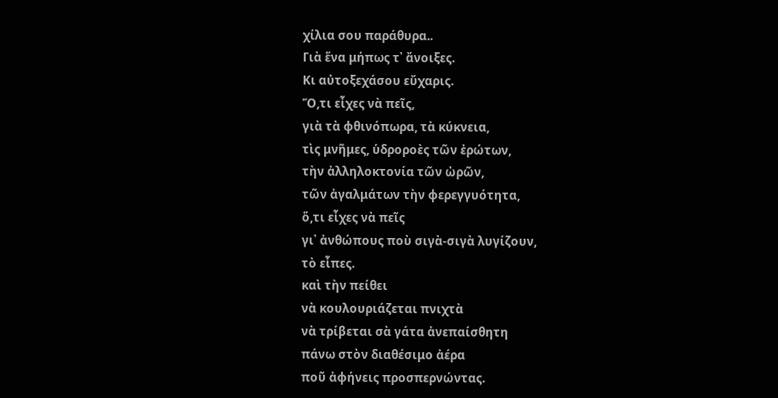χίλια σου παράθυρα..
Γιὰ ἕνα μήπως τ᾿ ἄνοιξες.
Κι αὐτοξεχάσου εὔχαρις.
Ὅ,τι εἶχες νὰ πεῖς,
γιὰ τὰ φθινόπωρα, τὰ κύκνεια,
τὶς μνῆμες, ὑδροροὲς τῶν ἐρώτων,
τὴν ἀλληλοκτονία τῶν ὠρῶν,
τῶν ἀγαλμάτων τὴν φερεγγυότητα,
ὅ,τι εἶχες νὰ πεῖς
γι᾿ ἀνθώπους ποὺ σιγὰ-σιγὰ λυγίζουν,
τὸ εἶπες.
καὶ τὴν πείθει
νὰ κουλουριάζεται πνιχτὰ
νὰ τρίβεται σὰ γάτα ἀνεπαίσθητη
πάνω στὸν διαθέσιμο ἀέρα
ποῦ ἀφήνεις προσπερνώντας.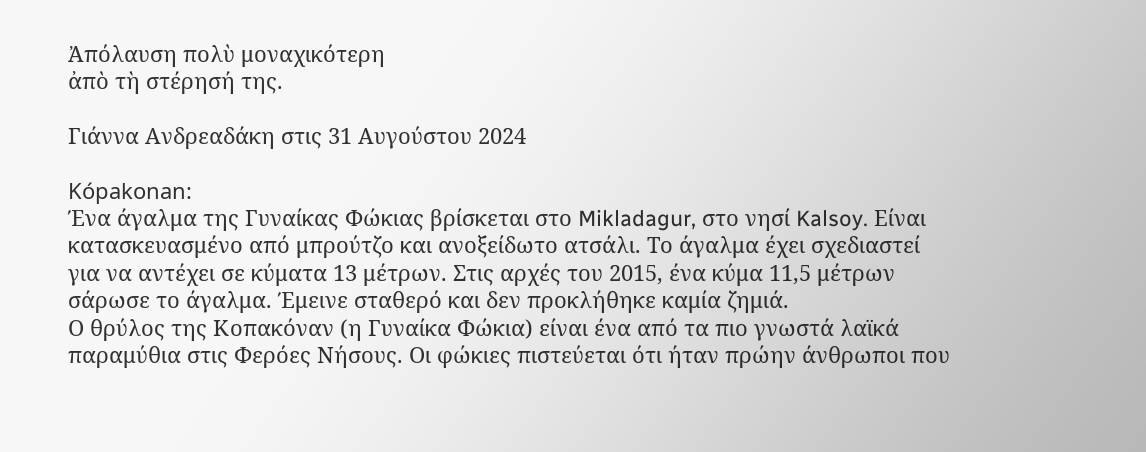Ἀπόλαυση πολὺ μοναχικότερη
ἀπὸ τὴ στέρησή της.

Γιάννα Ανδρεαδάκη στις 31 Αυγούστου 2024

Kópakonan:
Ένα άγαλμα της Γυναίκας Φώκιας βρίσκεται στο Mikladagur, στο νησί Kalsoy. Είναι κατασκευασμένο από μπρούτζο και ανοξείδωτο ατσάλι. Το άγαλμα έχει σχεδιαστεί για να αντέχει σε κύματα 13 μέτρων. Στις αρχές του 2015, ένα κύμα 11,5 μέτρων σάρωσε το άγαλμα. Έμεινε σταθερό και δεν προκλήθηκε καμία ζημιά.
Ο θρύλος της Κοπακόναν (η Γυναίκα Φώκια) είναι ένα από τα πιο γνωστά λαϊκά παραμύθια στις Φερόες Νήσους. Οι φώκιες πιστεύεται ότι ήταν πρώην άνθρωποι που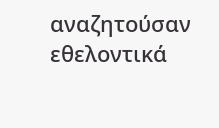αναζητούσαν εθελοντικά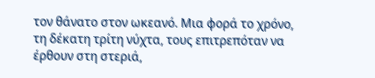τον θάνατο στον ωκεανό. Μια φορά το χρόνο, τη δέκατη τρίτη νύχτα, τους επιτρεπόταν να έρθουν στη στεριά,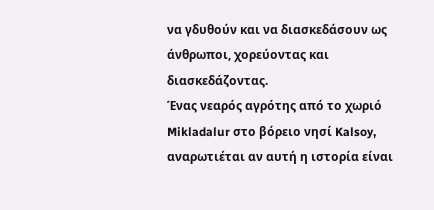να γδυθούν και να διασκεδάσουν ως άνθρωποι, χορεύοντας και διασκεδάζοντας.
Ένας νεαρός αγρότης από το χωριό Mikladalur στο βόρειο νησί Kalsoy, αναρωτιέται αν αυτή η ιστορία είναι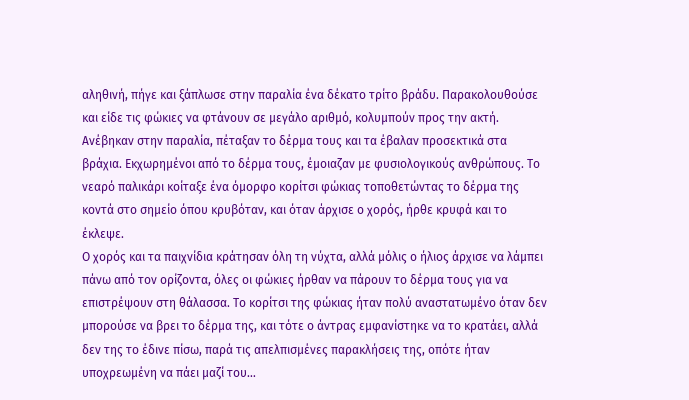αληθινή, πήγε και ξάπλωσε στην παραλία ένα δέκατο τρίτο βράδυ. Παρακολουθούσε και είδε τις φώκιες να φτάνουν σε μεγάλο αριθμό, κολυμπούν προς την ακτή. Ανέβηκαν στην παραλία, πέταξαν το δέρμα τους και τα έβαλαν προσεκτικά στα βράχια. Εκχωρημένοι από το δέρμα τους, έμοιαζαν με φυσιολογικούς ανθρώπους. Το νεαρό παλικάρι κοίταξε ένα όμορφο κορίτσι φώκιας τοποθετώντας το δέρμα της κοντά στο σημείο όπου κρυβόταν, και όταν άρχισε ο χορός, ήρθε κρυφά και το έκλεψε.
Ο χορός και τα παιχνίδια κράτησαν όλη τη νύχτα, αλλά μόλις ο ήλιος άρχισε να λάμπει πάνω από τον ορίζοντα, όλες οι φώκιες ήρθαν να πάρουν το δέρμα τους για να επιστρέψουν στη θάλασσα. Το κορίτσι της φώκιας ήταν πολύ αναστατωμένο όταν δεν μπορούσε να βρει το δέρμα της, και τότε ο άντρας εμφανίστηκε να το κρατάει, αλλά δεν της το έδινε πίσω, παρά τις απελπισμένες παρακλήσεις της, οπότε ήταν υποχρεωμένη να πάει μαζί του…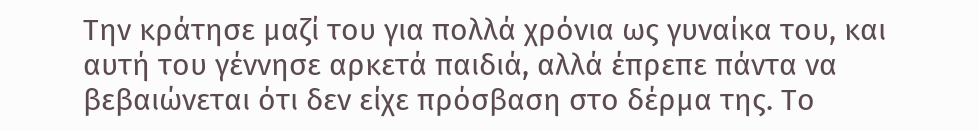Την κράτησε μαζί του για πολλά χρόνια ως γυναίκα του, και αυτή του γέννησε αρκετά παιδιά, αλλά έπρεπε πάντα να βεβαιώνεται ότι δεν είχε πρόσβαση στο δέρμα της. Το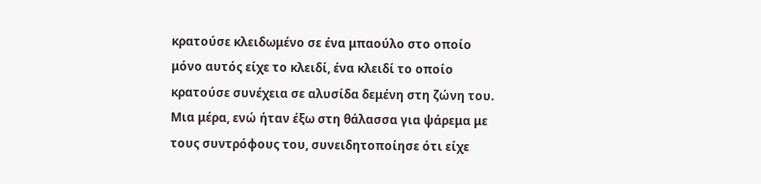κρατούσε κλειδωμένο σε ένα μπαούλο στο οποίο μόνο αυτός είχε το κλειδί, ένα κλειδί το οποίο κρατούσε συνέχεια σε αλυσίδα δεμένη στη ζώνη του.
Μια μέρα, ενώ ήταν έξω στη θάλασσα για ψάρεμα με τους συντρόφους του, συνειδητοποίησε ότι είχε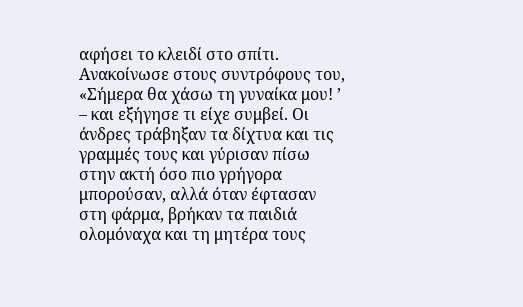αφήσει το κλειδί στο σπίτι. Ανακοίνωσε στους συντρόφους του, «Σήμερα θα χάσω τη γυναίκα μου! ’ – και εξήγησε τι είχε συμβεί. Οι άνδρες τράβηξαν τα δίχτυα και τις γραμμές τους και γύρισαν πίσω στην ακτή όσο πιο γρήγορα μπορούσαν, αλλά όταν έφτασαν στη φάρμα, βρήκαν τα παιδιά ολομόναχα και τη μητέρα τους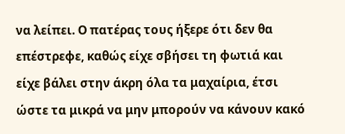να λείπει. Ο πατέρας τους ήξερε ότι δεν θα επέστρεφε, καθώς είχε σβήσει τη φωτιά και είχε βάλει στην άκρη όλα τα μαχαίρια, έτσι ώστε τα μικρά να μην μπορούν να κάνουν κακό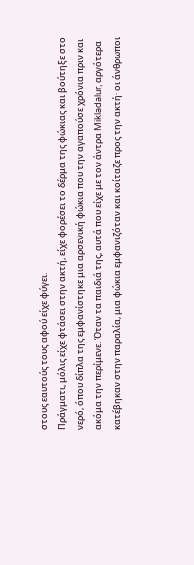στους εαυτούς τους αφού είχε φύγει.
Πράγματι, μόλις είχε φτάσει στην ακτή, είχε φορέσει το δέρμα της φώκιας και βούτηξε στο νερό, όπου δίπλα της εμφανίστηκε μια αρσενική φώκια που την αγαπούσε χρόνια πριν και ακόμα την περίμενε. Όταν τα παιδιά της, αυτά που είχε με τον άντρα Mikladalur, αργότερα κατέβηκαν στην παραλία, μια φώκια εμφανιζόταν και κοίταζε προς την ακτή· οι άνθρωποι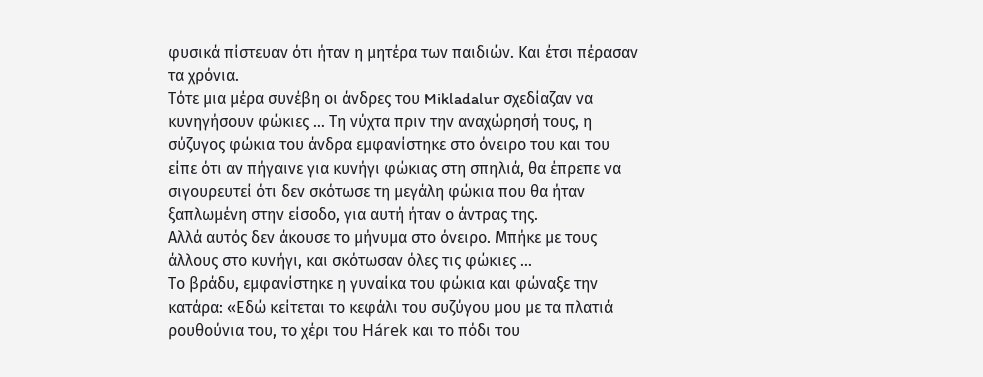φυσικά πίστευαν ότι ήταν η μητέρα των παιδιών. Και έτσι πέρασαν τα χρόνια.
Τότε μια μέρα συνέβη οι άνδρες του Mikladalur σχεδίαζαν να κυνηγήσουν φώκιες … Τη νύχτα πριν την αναχώρησή τους, η σύζυγος φώκια του άνδρα εμφανίστηκε στο όνειρο του και του είπε ότι αν πήγαινε για κυνήγι φώκιας στη σπηλιά, θα έπρεπε να σιγουρευτεί ότι δεν σκότωσε τη μεγάλη φώκια που θα ήταν ξαπλωμένη στην είσοδο, για αυτή ήταν ο άντρας της.
Αλλά αυτός δεν άκουσε το μήνυμα στο όνειρο. Μπήκε με τους άλλους στο κυνήγι, και σκότωσαν όλες τις φώκιες …
Το βράδυ, εμφανίστηκε η γυναίκα του φώκια και φώναξε την κατάρα: «Εδώ κείτεται το κεφάλι του συζύγου μου με τα πλατιά ρουθούνια του, το χέρι του Hárek και το πόδι του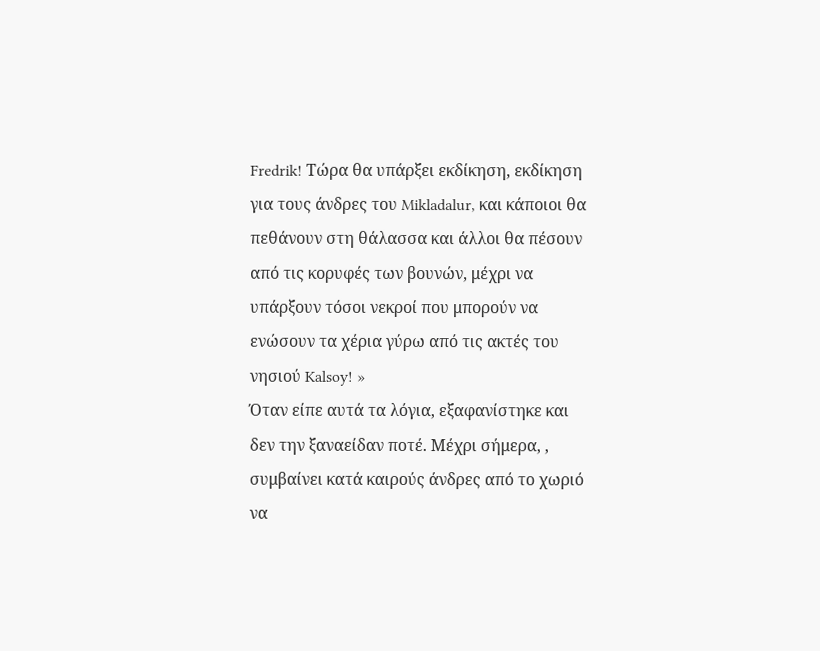Fredrik! Τώρα θα υπάρξει εκδίκηση, εκδίκηση για τους άνδρες του Mikladalur, και κάποιοι θα πεθάνουν στη θάλασσα και άλλοι θα πέσουν από τις κορυφές των βουνών, μέχρι να υπάρξουν τόσοι νεκροί που μπορούν να ενώσουν τα χέρια γύρω από τις ακτές του νησιού Kalsoy! »
Όταν είπε αυτά τα λόγια, εξαφανίστηκε και δεν την ξαναείδαν ποτέ. Μέχρι σήμερα, , συμβαίνει κατά καιρούς άνδρες από το χωριό να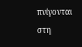πνίγονται στη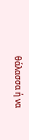θάλασσα ή να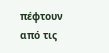πέφτουν από τις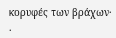κορυφές των βράχων· .